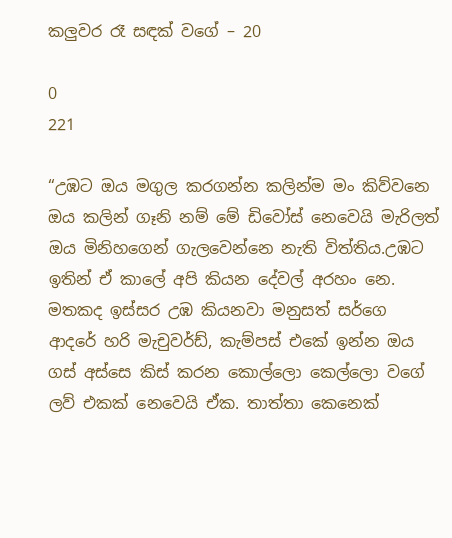කලුවර රෑ සඳක් වගේ – 20

0
221

“උඹට ඔය මගුල කරගන්න කලින්ම මං කිව්වනෙ ඔය කලින් ගෑනි නම් මේ ඩිවෝස් නෙවෙයි මැරිලත් ඔය මිනිහගෙන් ගැලවෙන්නෙ නැති විත්තිය.උඹට ඉතින් ඒ කාලේ අපි කියන දේවල් අරහං නෙ. මතකද ඉස්සර උඹ කියනවා මනුසත් සර්ගෙ ආදරේ හරි මැචුවර්ඩ්, කැම්පස් එකේ ඉන්න ඔය ගස් අස්සෙ කිස් කරන කොල්ලො කෙල්ලො වගේ ලව් එකක් නෙවෙයි ඒක. තාත්තා කෙනෙක්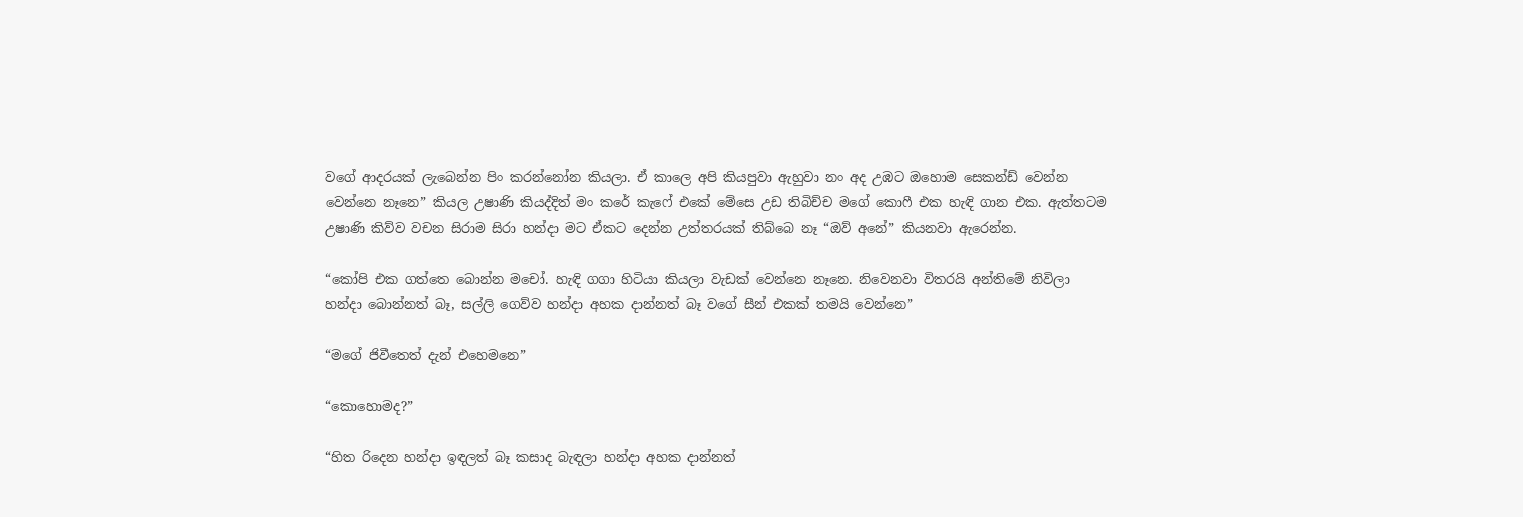වගේ ආදරයක් ලැබෙන්න පිං කරන්නෝන කියලා. ඒ කාලෙ අපි කියපුවා ඇහුවා නං අද උඹට ඔහොම සෙකන්ඩ් වෙන්න වෙන්නෙ නෑනෙ” කියල උෂාණි කියද්දිත් මං කරේ කැෆේ එකේ මේසෙ උඩ තිබිච්ච මගේ කොෆී එක හැඳි ගාන එක. ඇත්තටම උෂාණි කිව්ව වචන සිරාම සිරා හන්දා මට ඒකට දෙන්න උත්තරයක් තිබ්බෙ නෑ “ඔව් අනේ” කියනවා ඇරෙන්න.

“කෝපි එක ගත්තෙ බොන්න මචෝ. හැඳි ගගා හිටියා කියලා වැඩක් වෙන්නෙ නෑනෙ. නිවෙනවා විතරයි අන්තිමේ නිවිලා හන්දා බොන්නත් බෑ, සල්ලි ගෙව්ව හන්දා අහක දාන්නත් බෑ වගේ සීන් එකක් තමයි වෙන්නෙ”

“මගේ ජිවීතෙත් දැන් එහෙමනෙ”

“කොහොමද?”

“හිත රිදෙන හන්දා ඉඳලත් බෑ කසාද බැඳලා හන්දා අහක දාන්නත්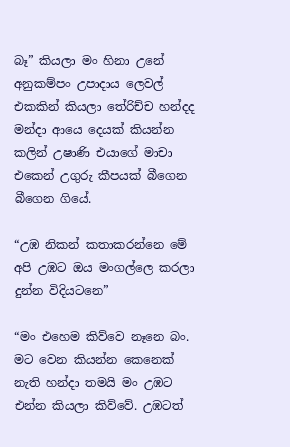බෑ” කියලා මං හිනා උනේ අනුකම්පං උපාදාය ලෙවල් එකකින් කියලා තේරිච්ච හන්දද මන්දා ආයෙ දෙයක් කියන්න කලින් උෂාණි එයාගේ මාචා එකෙන් උගුරු කීපයක් බීගෙන බීගෙන ගියේ.

“උඹ නිකන් කතාකරන්නෙ මේ අපි උඹට ඔය මංගල්ලෙ කරලා දුන්න විදියටනෙ”

“මං එහෙම කිව්වෙ නෑනෙ බං. මට වෙන කියන්න කෙනෙක් නැති හන්දා තමයි මං උඹට එන්න කියලා කිව්වේ. උඹටත්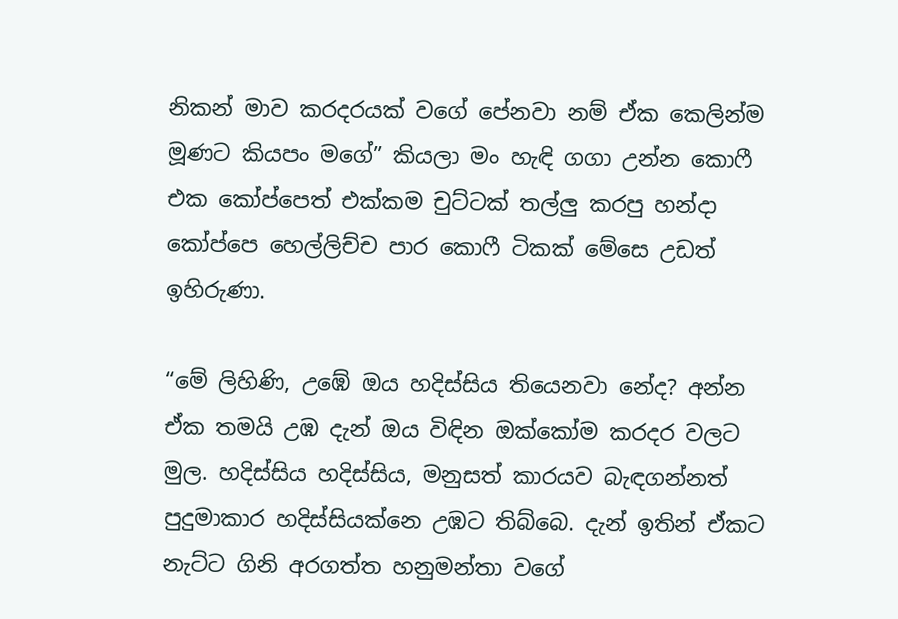නිකන් මාව කරදරයක් වගේ පේනවා නම් ඒක කෙලින්ම මූණට කියපං මගේ” කියලා මං හැඳි ගගා උන්න කොෆී එක කෝප්පෙත් එක්කම චුට්ටක් තල්ලු කරපු හන්දා කෝප්පෙ හෙල්ලිච්ච පාර කොෆී ටිකක් මේසෙ උඩත් ඉහිරුණා.

“මේ ලිහිණි, උඹේ ඔය හදිස්සිය තියෙනවා නේද? අන්න ඒක තමයි උඹ දැන් ඔය විඳින ඔක්කෝම කරදර වලට මුල. හදිස්සිය හදිස්සිය, මනුසත් කාරයව බැඳගන්නත් පුදුමාකාර හදිස්සියක්නෙ උඹට තිබ්බෙ. දැන් ඉතින් ඒකට නැට්ට ගිනි අරගත්ත හනුමන්තා වගේ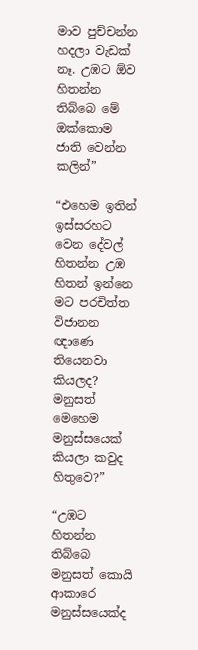මාව පුච්චන්න හදලා වැඩක් නෑ. උඹට ඕව හිතන්න තිබ්බෙ මේ ඔක්කොම ජාති වෙන්න කලින්”

“එහෙම ඉතින් ඉස්සරහට වෙන දේවල් හිතන්න උඹ හිතන් ඉන්නෙ මට පරචිත්ත විජානන ඥාණෙ තියෙනවා කියලද? මනුසත් මෙහෙම මනුස්සයෙක් කියලා කවුද හිතුවෙ?”

“උඹට හිතන්න තිබ්බෙ මනුසත් කොයි ආකාරෙ මනුස්සයෙක්ද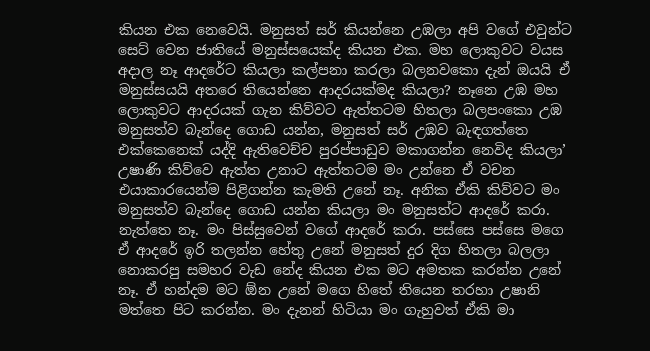කියන එක නෙවෙයි. මනුසත් සර් කියන්නෙ උඹලා අපි වගේ එවුන්ට සෙට් වෙන ජාතියේ මනුස්සයෙක්ද කියන එක. මහ ලොකුවට වයස අදාල නෑ ආදරේට කියලා කල්පනා කරලා බලනවකො දැන් ඔයයි ඒ මනුස්සයයි අතරෙ තියෙන්නෙ ආදරයක්මද කියලා? නෑනෙ උඹ මහ ලොකුවට ආදරයක් ගැන කිව්වට ඇත්තටම හිතලා බලපංකො උඹ මනුසත්ව බැන්දෙ ගොඩ යන්න, මනුසත් සර් උඹව බැඳගත්තෙ එක්කෙනෙක් යද්දි ඇතිවෙච්ච පුරප්පාඩුව මකාගන්න නෙවිද කියලා’ උෂාණි කිව්වෙ ඇත්ත උනාට ඇත්තටම මං උන්නෙ ඒ වචන එයාකාරයෙන්ම පිළිගන්න කැමති උනේ නෑ. අනික ඒකි කිව්වට මං මනුසත්ව බැන්දෙ ගොඩ යන්න කියලා මං මනුසත්ට ආදරේ කරා. නැත්තෙ නෑ. මං පිස්සුවෙන් වගේ ආදරේ කරා. පස්සෙ පස්සෙ මගෙ ඒ ආදරේ ඉරි තලන්න හේතු උනේ මනුසත් දුර දිග හිතලා බලලා නොකරපු සමහර වැඩ නේද කියන එක මට අමතක කරන්න උනේ නෑ. ඒ හන්දම මට ඕන උනේ මගෙ හිතේ තියෙන තරහා උෂානි මත්තෙ පිට කරන්න. මං දැනන් හිටියා මං ගැහුවත් ඒකි මා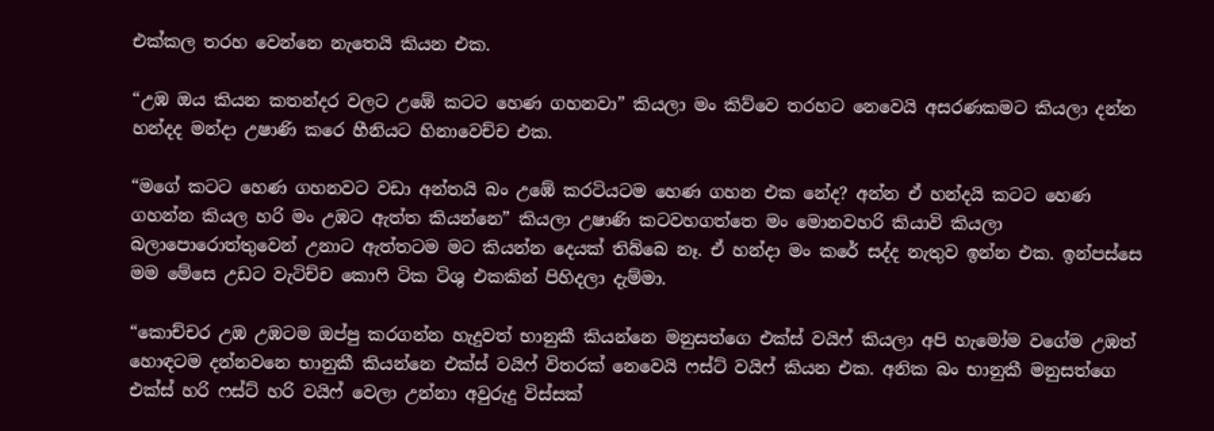එක්කල තරහ වෙන්නෙ නැතෙයි කියන එක.

“උඹ ඔය කියන කතන්දර වලට උඹේ කටට හෙණ ගහනවා” කියලා මං කිව්වෙ තරහට නෙවෙයි අසරණකමට කියලා දන්න හන්දද මන්දා උෂාණි කරෙ හීනියට හිනාවෙච්ච එක.

“මගේ කටට හෙණ ගහනවට වඩා අන්තයි බං උඹේ කරටියටම හෙණ ගහන එක නේද? අන්න ඒ හන්දයි කටට හෙණ ගහන්න කියල හරි මං උඹට ඇත්ත කියන්නෙ” කියලා උෂාණි කටවහගත්තෙ මං මොනවහරි කියාවි කියලා බලාපොරොත්තුවෙන් උනාට ඇත්තටම මට කියන්න දෙයක් තිබ්බෙ නෑ. ඒ හන්දා මං කරේ සද්ද නැතුව ඉන්න එක. ඉන්පස්සෙ මම මේසෙ උඩට වැටිච්ච කොෆි ටික ටිශු එකකින් පිහිදලා දැම්මා.

“කොච්චර උඹ උඹටම ඔප්පු කරගන්න හැදුවත් භානුකී කියන්නෙ මනුසත්ගෙ එක්ස් වයිෆ් කියලා අපි හැමෝම වගේම උඹත් හොඳටම දන්නවනෙ භානුකී කියන්නෙ එක්ස් වයිෆ් විතරක් නෙවෙයි ෆස්ට් වයිෆ් කියන එක. අනික බං භානුකී මනුසත්ගෙ එක්ස් හරි ෆස්ට් හරි වයිෆ් වෙලා උන්නා අවුරුදු විස්සක්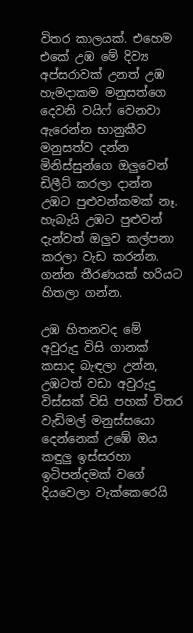විතර කාලයක්. එහෙම එකේ උඹ මේ දිව්‍ය අප්සරාවක් උනත් උඹ හැමදාකම මනුසත්ගෙ දෙවනි වයිෆ් වෙනවා ඇරෙන්න භානුකීව මනුසත්ව දන්න මිනිස්සුන්ගෙ ඔලුවෙන් ඩිලීට් කරලා දාන්න උඹට පුළුවන්කමක් නෑ. හැබැයි උඹට පුළුවන් දැන්වත් ඔලුව කල්පනා කරලා වැඩ කරන්න. ගන්න තීරණයක් හරියට හිතලා ගන්න.

උඹ හිතනවද මේ අවුරුදු විසි ගානක් කසාද බැඳලා උන්න, උඹටත් වඩා අවුරුදු විස්සක් විසි පහක් විතර වැඩිමල් මනුස්සයො දෙන්නෙක් උඹේ ඔය කඳුලු ඉස්සරහා ඉටිපන්දමක් වගේ දියවෙලා වැක්කෙරෙයි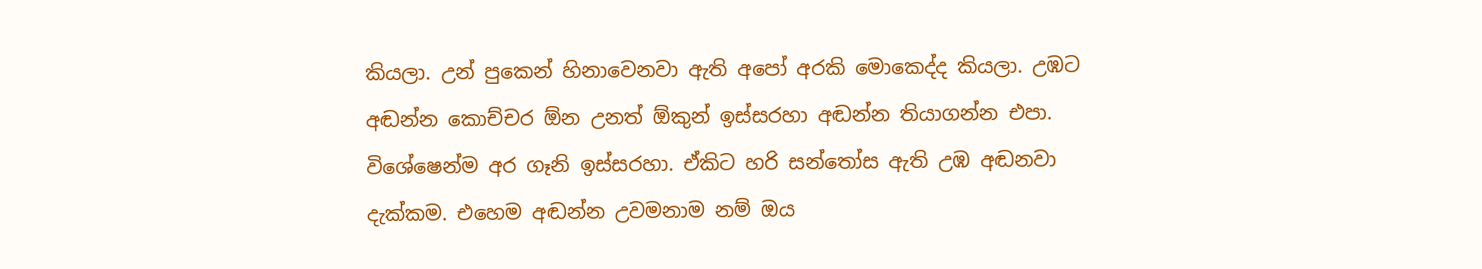කියලා. උන් පුකෙන් හිනාවෙනවා ඇති අපෝ අරකි මොකෙද්ද කියලා. උඹට අඬන්න කොච්චර ඕන උනත් ඕකුන් ඉස්සරහා අඬන්න තියාගන්න එපා. විශේෂෙන්ම අර ගෑනි ඉස්සරහා. ඒකිට හරි සන්තෝස ඇති උඹ අඬනවා දැක්කම. එහෙම අඬන්න උවමනාම නම් ඔය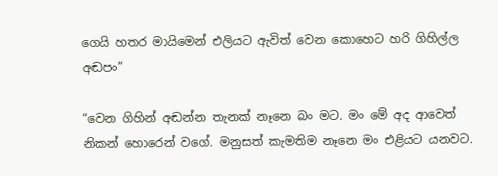ගෙයි හතර මායිමෙන් එලියට ඇවිත් වෙන කොහෙට හරි ගිහිල්ල අඬපං”

“වෙන ගිහින් අඬන්න තැනක් නෑනෙ බං මට. මං මේ අද ආවෙත් නිකන් හොරෙන් වගේ. මනුසත් කැමතිම නෑනෙ මං එළියට යනවට.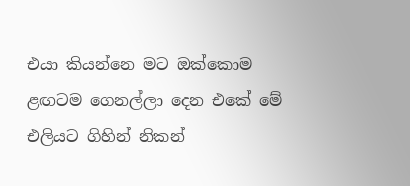එයා කියන්නෙ මට ඔක්කොම ළඟටම ගෙනල්ලා දෙන එකේ මේ එලියට ගිහින් නිකන්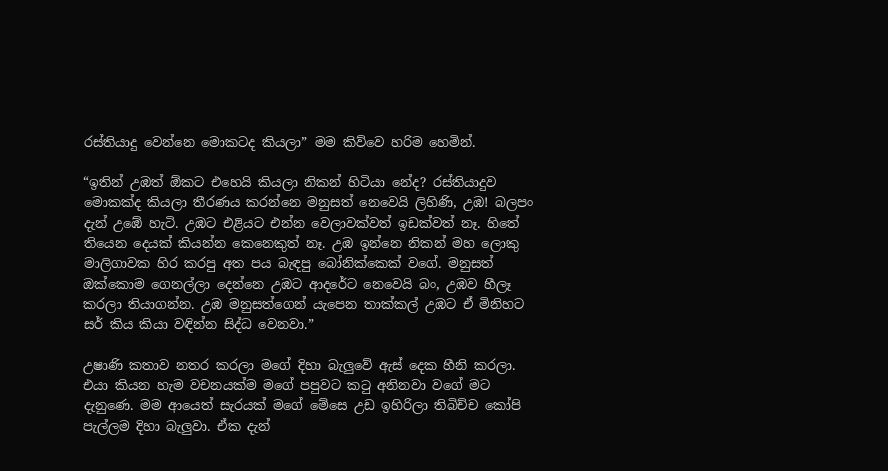රස්තියාදු වෙන්නෙ මොකටද කියලා” මම කිව්වෙ හරිම හෙමින්.

“ඉතින් උඹත් ඕකට එහෙයි කියලා නිකන් හිටියා නේද? රස්තියාදුව මොකක්ද කියලා තීරණය කරන්නෙ මනුසත් නෙවෙයි ලිහිණි, උඹ! බලපං දැන් උඹේ හැටි. උඹට එළියට එන්න වෙලාවක්වත් ඉඩක්වත් නෑ. හිතේ තියෙන දෙයක් කියන්න කෙනෙකුත් නෑ. උඹ ඉන්නෙ නිකන් මහ ලොකු මාලිගාවක හිර කරපු අත පය බැඳපු බෝනික්කෙක් වගේ. මනුසත් ඔක්කොම ගෙනල්ලා දෙන්නෙ උඹට ආදරේට නෙවෙයි බං, උඹව හීලෑ කරලා තියාගන්න. උඹ මනුසත්ගෙන් යැපෙන තාක්කල් උඹට ඒ මිනිහට සර් කිය කියා වඳින්න සිද්ධ වෙනවා.”

උෂාණි කතාව නතර කරලා මගේ දිහා බැලුවේ ඇස් දෙක හීනි කරලා. එයා කියන හැම වචනයක්ම මගේ පපුවට කටු අනිනවා වගේ මට දැනුණෙ. මම ආයෙත් සැරයක් මගේ මේසෙ උඩ ඉහිරිලා තිබිච්ච කෝපි පැල්ලම දිහා බැලුවා. ඒක දැන්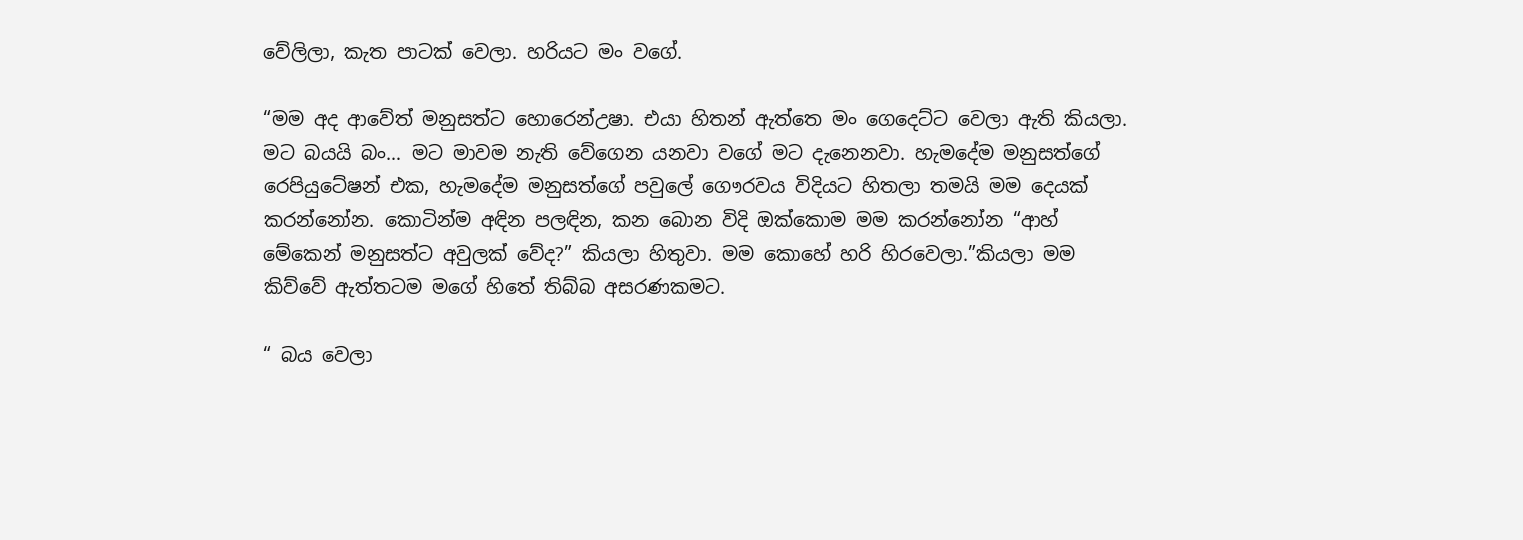වේලිලා, කැත පාටක් වෙලා. හරියට මං වගේ.

“මම අද ආවේත් මනුසත්ට හොරෙන්උෂා. එයා හිතන් ඇත්තෙ මං ගෙදෙට්ට වෙලා ඇති කියලා. මට බයයි බං… මට මාවම නැති වේගෙන යනවා වගේ මට දැනෙනවා. හැමදේම මනුසත්ගේ රෙපියුටේෂන් එක, හැමදේම මනුසත්ගේ පවුලේ ගෞරවය විදියට හිතලා තමයි මම දෙයක් කරන්නෝන. කොටින්ම අඳින පලඳින, කන බොන විදි ඔක්කොම මම කරන්නෝන “ආහ් මේකෙන් මනුසත්ට අවුලක් වේද?” කියලා හිතුවා. මම කොහේ හරි හිරවෙලා.”කියලා මම කිව්වේ ඇත්තටම මගේ හිතේ තිබ්බ අසරණකමට.

“ බය වෙලා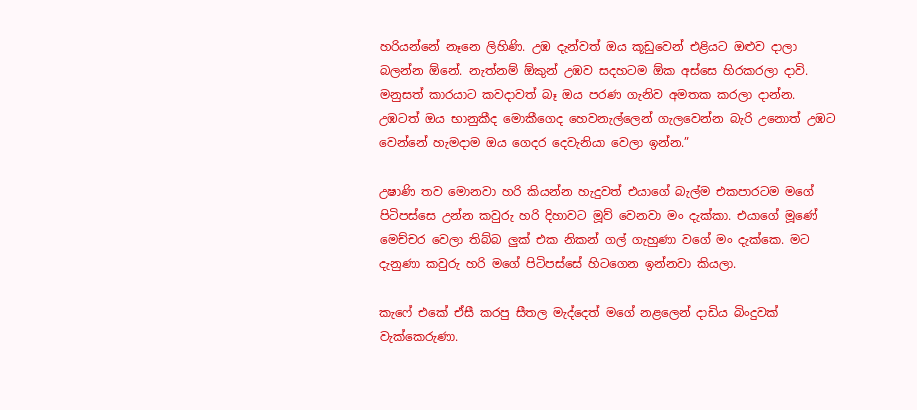හරියන්නේ නෑනෙ ලිහිණි. උඹ දැන්වත් ඔය කූඩුවෙන් එළියට ඔළුව දාලා බලන්න ඕනේ. නැත්නම් ඕකුන් උඹව සදහටම ඕක අස්සෙ හිරකරලා දාවි. මනුසත් කාරයාට කවදාවත් බෑ ඔය පරණ ගැනිව අමතක කරලා දාන්න. උඹටත් ඔය භානුකීද මොකීගෙද හෙවනැල්ලෙන් ගැලවෙන්න බැරි උනොත් උඹට වෙන්නේ හැමදාම ඔය ගෙදර දෙවැනියා වෙලා ඉන්න.”

උෂාණි තව මොනවා හරි කියන්න හැදුවත් එයාගේ බැල්ම එකපාරටම මගේ පිටිපස්සෙ උන්න කවුරු හරි දිහාවට මූව් වෙනවා මං දැක්කා. එයාගේ මූණේ මෙච්චර වෙලා තිබ්බ ලුක් එක නිකන් ගල් ගැහුණා වගේ මං දැක්කෙ. මට දැනුණා කවුරු හරි මගේ පිටිපස්සේ හිටගෙන ඉන්නවා කියලා.

කැෆේ එකේ ඒසී කරපු සීතල මැද්දෙත් මගේ නළලෙන් දාඩිය බිංදුවක් වැක්කෙරුණා.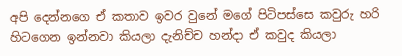අපි දෙන්නගෙ ඒ කතාව ඉවර වුනේ මගේ පිටිපස්සෙ කවුරු හරි හිටගෙන ඉන්නවා කියලා දැනිච්ච හන්දා ඒ කවුද කියලා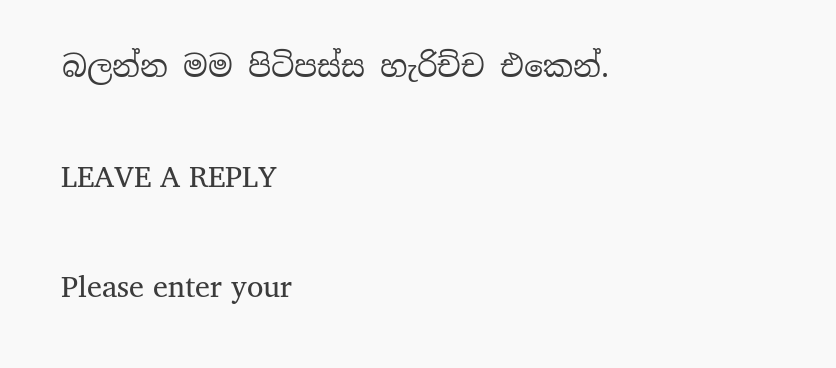බලන්න මම පිටිපස්ස හැරිච්ච එකෙන්.

LEAVE A REPLY

Please enter your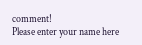comment!
Please enter your name here